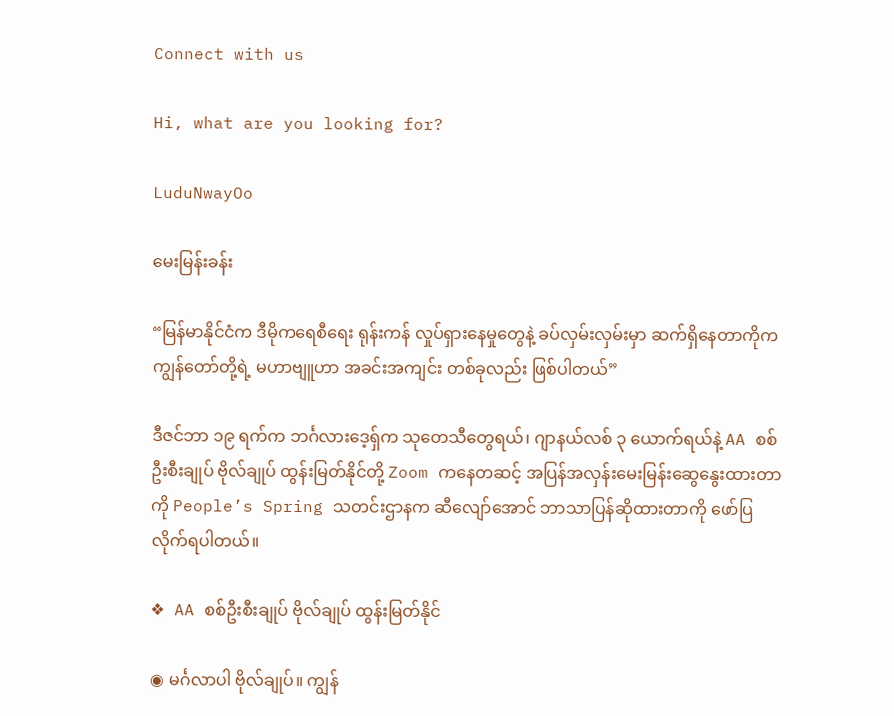Connect with us

Hi, what are you looking for?

LuduNwayOo

မေးမြန်းခန်း

“မြန်မာနိုင်ငံက ဒီမိုကရေစီရေး ရုန်းကန် လှုပ်ရှားနေမှုတွေနဲ့ ခပ်လှမ်းလှမ်းမှာ ဆက်ရှိနေတာကိုက ကျွန်တော်တို့ရဲ့ မဟာဗျူဟာ အခင်းအကျင်း တစ်ခုလည်း ဖြစ်ပါတယ်”

ဒီဇင်ဘာ ၁၉ ရက်က ဘင်္ဂလားဒေ့ရှ်က သုတေသီတွေရယ်၊ ဂျာနယ်လစ် ၃ ယောက်ရယ်နဲ့ AA စစ်ဦးစီးချုပ် ဗိုလ်ချုပ် ထွန်းမြတ်နိုင်တို့ Zoom ကနေတဆင့် အပြန်အလှန်းမေးမြန်းဆွေနွေးထားတာကို People’s Spring သတင်းဌာနက ဆီလျော်အောင် ဘာသာပြန်ဆိုထားတာကို ဖော်ပြလိုက်ရပါတယ်။

❖ AA စစ်ဦးစီးချုပ် ဗိုလ်ချုပ် ထွန်းမြတ်နိုင်

◉ မင်္ဂလာပါ ဗိုလ်ချုပ်။ ကျွန်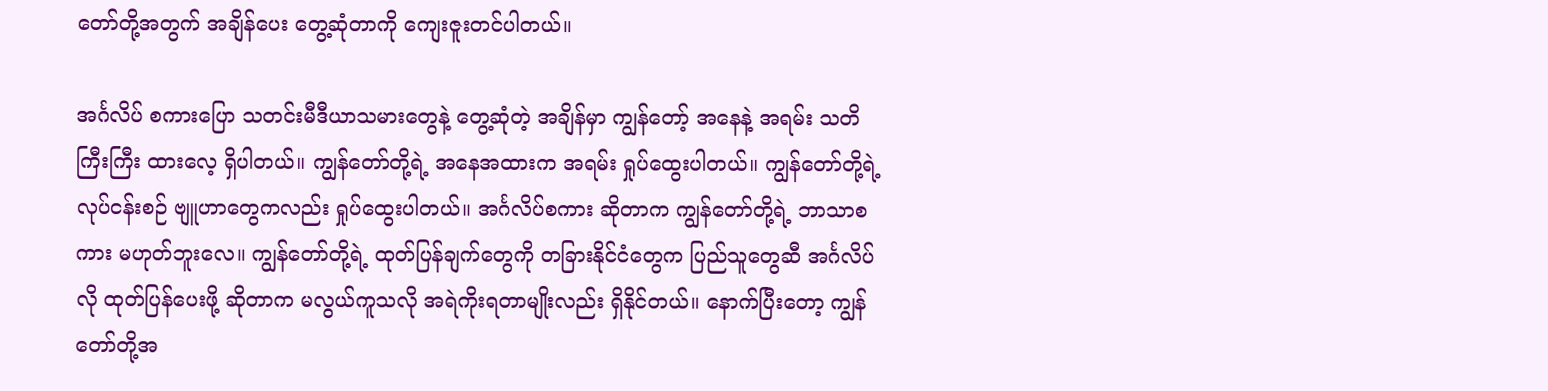တော်တို့အတွက် အချိန်ပေး တွေ့ဆုံတာကို ကျေးဇူးတင်ပါတယ်။

အင်္ဂလိပ် စကားပြော သတင်းမီဒီယာသမားတွေနဲ့ တွေ့ဆုံတဲ့ အချိန်မှာ ကျွန်တော့် အနေနဲ့ အရမ်း သတိကြီးကြီး ထားလေ့ ရှိပါတယ်။ ကျွန်တော်တို့ရဲ့ အနေအထားက အရမ်း ရှုပ်ထွေးပါတယ်။ ကျွန်တော်တို့ရဲ့ လုပ်ငန်းစဉ် ဗျူဟာတွေကလည်း ရှုပ်ထွေးပါတယ်။ အင်္ဂလိပ်စကား ဆိုတာက ကျွန်တော်တို့ရဲ့ ဘာသာစကား မဟုတ်ဘူးလေ။ ကျွန်တော်တို့ရဲ့ ထုတ်ပြန်ချက်တွေကို တခြားနိုင်ငံတွေက ပြည်သူတွေဆီ အင်္ဂလိပ်လို ထုတ်ပြန်ပေးဖို့ ဆိုတာက မလွယ်ကူသလို အရဲကိုးရတာမျိုးလည်း ရှိနိုင်တယ်။ နောက်ပြီးတော့ ကျွန်တော်တို့အ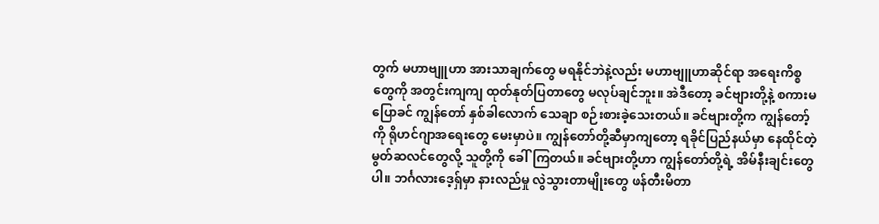တွက် မဟာဗျူဟာ အားသာချက်တွေ မရနိုင်ဘဲနဲ့လည်း မဟာဗျူဟာဆိုင်ရာ အရေးကိစ္စတွေကို အတွင်းကျကျ ထုတ်နုတ်ပြတာတွေ မလုပ်ချင်ဘူး။ အဲဒီတော့ ခင်ဗျားတို့နဲ့ စကားမပြောခင် ကျွန်တော် နှစ်ခါလောက် သေချာ စဉ်းစားခဲ့သေးတယ်။ ခင်ဗျားတို့က ကျွန်တော့်ကို ရိုဟင်ဂျာအရေးတွေ မေးမှာပဲ။ ကျွန်တော်တို့ဆီမှာကျတော့ ရခိုင်ပြည်နယ်မှာ နေထိုင်တဲ့ မွတ်ဆလင်တွေလို့ သူတို့ကို ခေါ်ကြတယ်။ ခင်ဗျားတို့ဟာ ကျွန်တော်တို့ရဲ့ အိမ်နီးချင်းတွေပါ။ ဘင်္ဂလားဒေ့ရှ်မှာ နားလည်မှု လွဲသွားတာမျိုးတွေ ဖန်တီးမိတာ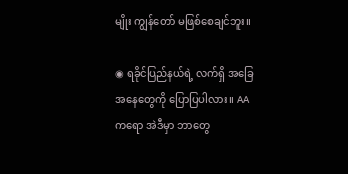မျိုး ကျွန်တော် မဖြစ်စေချင်ဘူး။

◉ ရခိုင်ပြည်နယ်ရဲ့ လက်ရှိ အခြေအနေတွေကို ပြောပြပါလား။ AA ကရော အဲဒီမှာ ဘာတွေ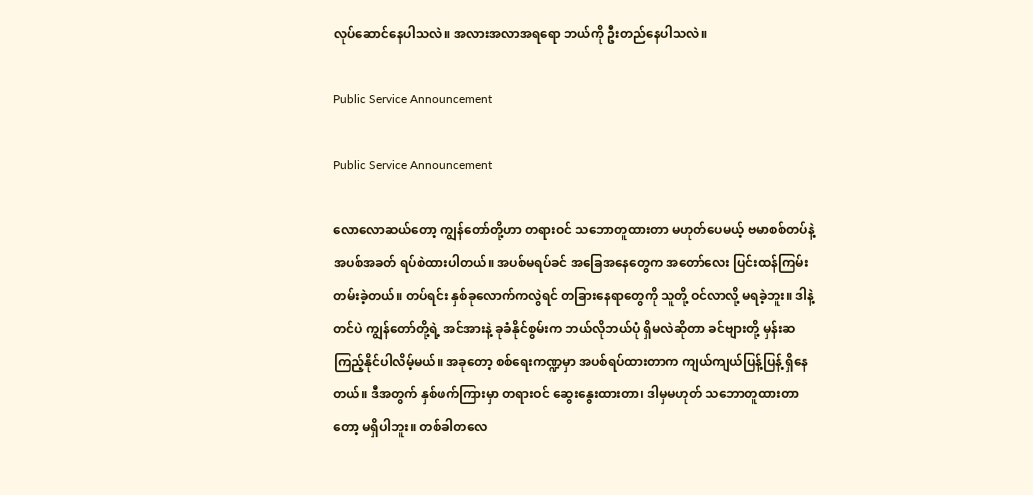လုပ်ဆောင်နေပါသလဲ။ အလားအလာအရရော ဘယ်ကို ဦးတည်နေပါသလဲ။

Public Service Announcement

Public Service Announcement

လောလောဆယ်တော့ ကျွန်တော်တို့ဟာ တရားဝင် သဘောတူထားတာ မဟုတ်ပေမယ့် ဗမာစစ်တပ်နဲ့ အပစ်အခတ် ရပ်စဲထားပါတယ်။ အပစ်မရပ်ခင် အခြေအနေတွေက အတော်လေး ပြင်းထန်ကြမ်းတမ်းခဲ့တယ်။ တပ်ရင်း နှစ်ခုလောက်ကလွဲရင် တခြားနေရာတွေကို သူတို့ ဝင်လာလို့ မရခဲ့ဘူး။ ဒါနဲ့တင်ပဲ ကျွန်တော်တို့ရဲ့ အင်အားနဲ့ ခုခံနိုင်စွမ်းက ဘယ်လိုဘယ်ပုံ ရှိမလဲဆိုတာ ခင်ဗျားတို့ မှန်းဆကြည့်နိုင်ပါလိမ့်မယ်။ အခုတော့ စစ်ရေးကဏ္ဍမှာ အပစ်ရပ်ထားတာက ကျယ်ကျယ်ပြန့်ပြန့် ရှိနေတယ်။ ဒီအတွက် နှစ်ဖက်ကြားမှာ တရားဝင် ဆွေးနွေးထားတာ၊ ဒါမှမဟုတ် သဘောတူထားတာတော့ မရှိပါဘူး။ တစ်ခါတလေ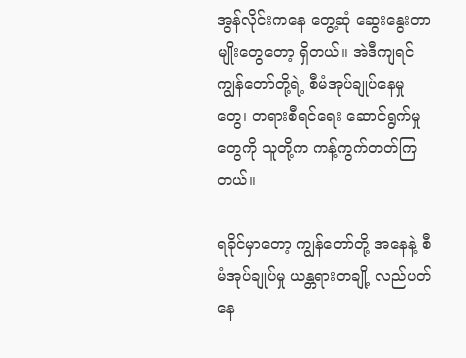အွန်လိုင်းကနေ တွေ့ဆုံ ဆွေးနွေးတာမျိုးတွေတော့ ရှိတယ်။ အဲဒီကျရင် ကျွန်တော်တို့ရဲ့ စီမံအုပ်ချုပ်နေမှုတွေ၊ တရားစီရင်ရေး ဆောင်ရွက်မှုတွေကို သူတို့က ကန့်ကွက်တတ်ကြတယ်။

ရခိုင်မှာတော့ ကျွန်တော်တို့ အနေနဲ့ စီမံအုပ်ချုပ်မှု ယန္တရားတချို့ လည်ပတ်နေ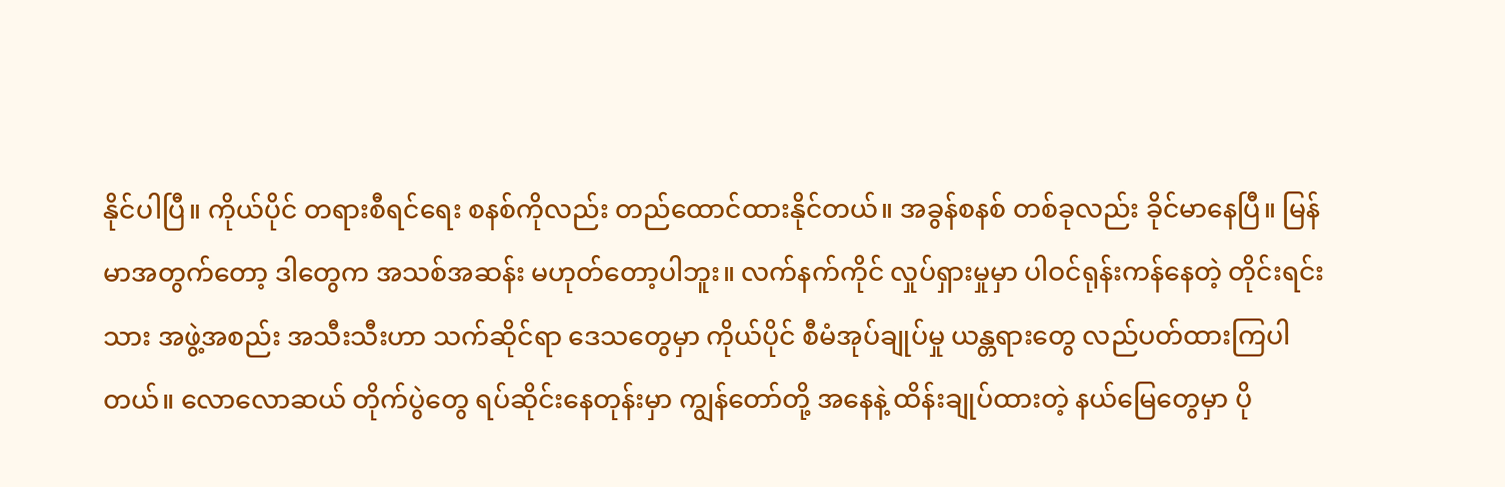နိုင်ပါပြီ။ ကိုယ်ပိုင် တရားစီရင်ရေး စနစ်ကိုလည်း တည်ထောင်ထားနိုင်တယ်။ အခွန်စနစ် တစ်ခုလည်း ခိုင်မာနေပြီ။ မြန်မာအတွက်တော့ ဒါတွေက အသစ်အဆန်း မဟုတ်တော့ပါဘူး။ လက်နက်ကိုင် လှုပ်ရှားမှုမှာ ပါဝင်ရုန်းကန်နေတဲ့ တိုင်းရင်းသား အဖွဲ့အစည်း အသီးသီးဟာ သက်ဆိုင်ရာ ဒေသတွေမှာ ကိုယ်ပိုင် စီမံအုပ်ချုပ်မှု ယန္တရားတွေ လည်ပတ်ထားကြပါတယ်။ လောလောဆယ် တိုက်ပွဲတွေ ရပ်ဆိုင်းနေတုန်းမှာ ကျွန်တော်တို့ အနေနဲ့ ထိန်းချုပ်ထားတဲ့ နယ်မြေတွေမှာ ပို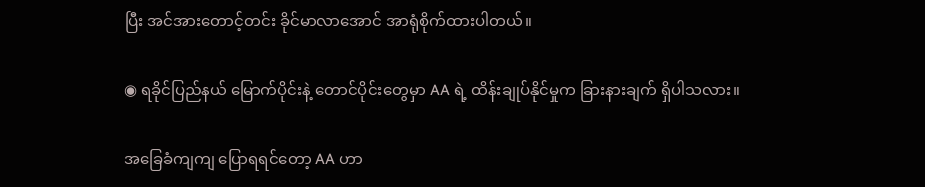ပြီး အင်အားတောင့်တင်း ခိုင်မာလာအောင် အာရုံစိုက်ထားပါတယ်။

◉ ရခိုင်ပြည်နယ် မြောက်ပိုင်းနဲ့ တောင်ပိုင်းတွေမှာ AA ရဲ့ ထိန်းချုပ်နိုင်မှုက ခြားနားချက် ရှိပါသလား။

အခြေခံကျကျ ပြောရရင်တော့ AA ဟာ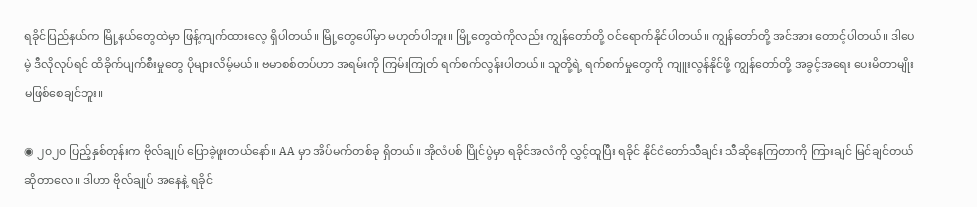ရခိုင်ပြည်နယ်က မြို့နယ်တွေထဲမှာ ဖြန့်ကျက်ထားလေ့ ရှိပါတယ်။ မြို့တွေပေါ်မှာ မဟုတ်ပါဘူး။ မြို့တွေထဲကိုလည်း ကျွန်တော်တို့ ဝင်ရောက်နိုင်ပါတယ်။ ကျွန်တော်တို့ အင်အား တောင့်ပါတယ်။ ဒါပေမဲ့ ဒီလိုလုပ်ရင် ထိခိုက်ပျက်စီးမှုတွေ ပိုများလိမ့်မယ်။ ဗမာစစ်တပ်ဟာ အရမ်းကို ကြမ်းကြုတ် ရက်စက်လွန်းပါတယ်။ သူတို့ရဲ့ ရက်စက်မှုတွေကို ကျူးလွန်နိုင်ဖို့ ကျွန်တော်တို့ အခွင့်အရေး ပေးမိတာမျိုး မဖြစ်စေချင်ဘူး။

◉ ၂၀၂၀ ပြည့်နှစ်တုန်းက ဗိုလ်ချုပ် ပြောခဲ့ဖူးတယ်နော်။ AA မှာ အိပ်မက်တစ်ခု ရှိတယ်။ အိုလံပစ် ပြိုင်ပွဲမှာ ရခိုင်အလံကို လွှင့်ထူပြီး ရခိုင် နိုင်ငံတော်သီချင်း သီဆိုနေကြတာကို ကြားချင် မြင်ချင်တယ် ဆိုတာလေ။ ဒါဟာ ဗိုလ်ချုပ် အနေနဲ့ ရခိုင်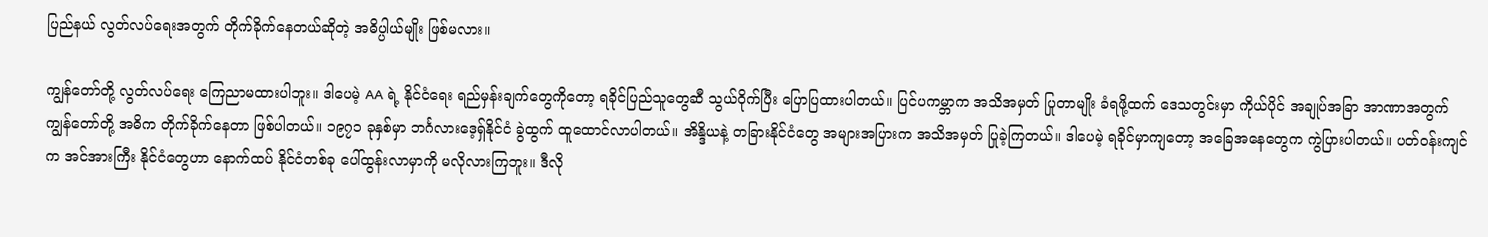ပြည်နယ် လွတ်လပ်ရေးအတွက် တိုက်ခိုက်နေတယ်ဆိုတဲ့ အဓိပ္ပါယ်မျိုး ဖြစ်မလား။

ကျွန်တော်တို့ လွတ်လပ်ရေး ကြေညာမထားပါဘူး။ ဒါပေမဲ့ AA ရဲ့ နိုင်ငံရေး ရည်မှန်းချက်တွေကိုတော့ ရခိုင်ပြည်သူတွေဆီ သွယ်ဝိုက်ပြီး ပြောပြထားပါတယ်။ ပြင်ပကမ္ဘာက အသိအမှတ် ပြုတာမျိုး ခံရဖို့ထက် ဒေသတွင်းမှာ ကိုယ်ပိုင် အချုပ်အခြာ အာဏာအတွက် ကျွန်တော်တို့ အဓိက တိုက်ခိုက်နေတာ ဖြစ်ပါတယ်။ ၁၉၇၁ ခုနှစ်မှာ ဘင်္ဂလားဒေ့ရှ်နိုင်ငံ ခွဲထွက် ထူထောင်လာပါတယ်။ အိန္ဒိယနဲ့ တခြားနိုင်ငံတွေ အများအပြားက အသိအမှတ် ပြုခဲ့ကြတယ်။ ဒါပေမဲ့ ရခိုင်မှာကျတော့ အခြေအနေတွေက ကွဲပြားပါတယ်။ ပတ်ဝန်းကျင်က အင်အားကြီး နိုင်ငံတွေဟာ နောက်ထပ် နိုင်ငံတစ်ခု ပေါ်ထွန်းလာမှာကို မလိုလားကြဘူး။ ဒီလို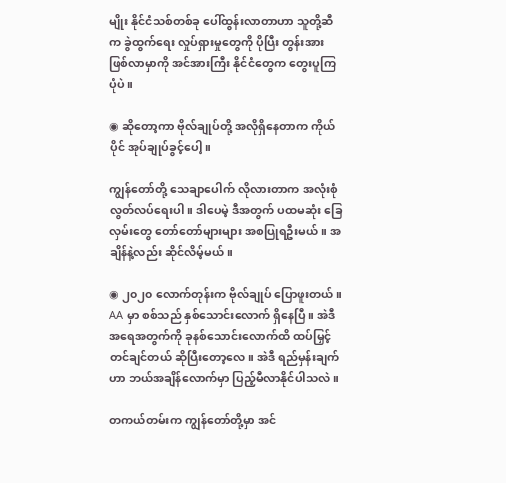မျိုး နိုင်ငံသစ်တစ်ခု ပေါ်ထွန်းလာတာဟာ သူတို့ဆီက ခွဲထွက်ရေး လှုပ်ရှားမှုတွေကို ပိုပြီး တွန်းအား ဖြစ်လာမှာကို အင်အားကြီး နိုင်ငံတွေက တွေးပူကြပုံပဲ။

◉ ဆိုတော့ကာ ဗိုလ်ချုပ်တို့ အလိုရှိနေတာက ကိုယ်ပိုင် အုပ်ချုပ်ခွင့်ပေါ့။

ကျွန်တော်တို့ သေချာပေါက် လိုလားတာက အလုံးစုံ လွတ်လပ်ရေးပါ။ ဒါပေမဲ့ ဒီအတွက် ပထမဆုံး ခြေလှမ်းတွေ တော်တော်များများ အစပြုရဦးမယ်။ အချိန်နဲ့လည်း ဆိုင်လိမ့်မယ်။

◉ ၂၀၂၀ လောက်တုန်းက ဗိုလ်ချုပ် ပြောဖူးတယ်။ AA မှာ စစ်သည် နှစ်သောင်းလောက် ရှိနေပြီ။ အဲဒီ အရေအတွက်ကို ခုနစ်သောင်းလောက်ထိ ထပ်မြှင့်တင်ချင်တယ် ဆိုပြီးတော့လေ။ အဲဒီ ရည်မှန်းချက်ဟာ ဘယ်အချိန်လောက်မှာ ပြည့်မီလာနိုင်ပါသလဲ။

တကယ်တမ်းက ကျွန်တော်တို့မှာ အင်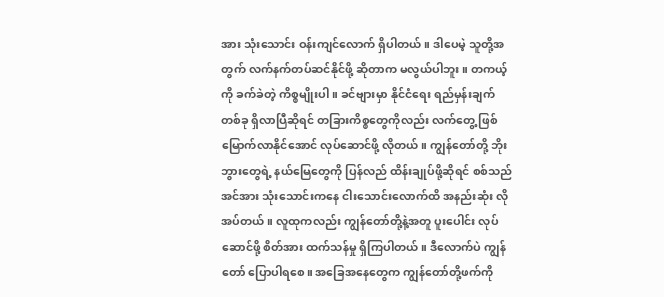အား သုံးသောင်း ဝန်းကျင်လောက် ရှိပါတယ်။ ဒါပေမဲ့ သူတို့အတွက် လက်နက်တပ်ဆင်နိုင်ဖို့ ဆိုတာက မလွယ်ပါဘူး။ တကယ့်ကို ခက်ခဲတဲ့ ကိစ္စမျိုးပါ။ ခင်ဗျားမှာ နိုင်ငံရေး ရည်မှန်းချက်တစ်ခု ရှိလာပြီဆိုရင် တခြားကိစ္စတွေကိုလည်း လက်တွေ့ ဖြစ်မြောက်လာနိုင်အောင် လုပ်ဆောင်ဖို့ လိုတယ်။ ကျွန်တော်တို့ ဘိုးဘွားတွေရဲ့ နယ်မြေတွေကို ပြန်လည် ထိန်းချုပ်ဖို့ဆိုရင် စစ်သည်အင်အား သုံးသောင်းကနေ ငါးသောင်းလောက်ထိ အနည်းဆုံး လိုအပ်တယ်။ လူထုကလည်း ကျွန်တော်တို့နဲ့အတူ ပူးပေါင်း လုပ်ဆောင်ဖို့ စိတ်အား ထက်သန်မှု ရှိကြပါတယ်။ ဒီလောက်ပဲ ကျွန်တော် ပြောပါရစေ။ အခြေအနေတွေက ကျွန်တော်တို့ဖက်ကို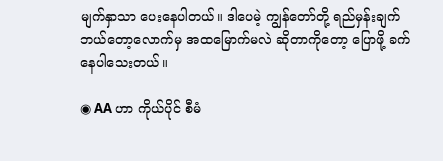မျက်နှာသာ ပေးနေပါတယ်။ ဒါပေမဲ့ ကျွန်တော်တို့ ရည်မှန်းချက် ဘယ်တော့လောက်မှ အထမြောက်မလဲ ဆိုတာကိုတော့ ပြောဖို့ ခက်နေပါသေးတယ်။

◉ AA ဟာ ကိုယ်ပိုင် စီမံ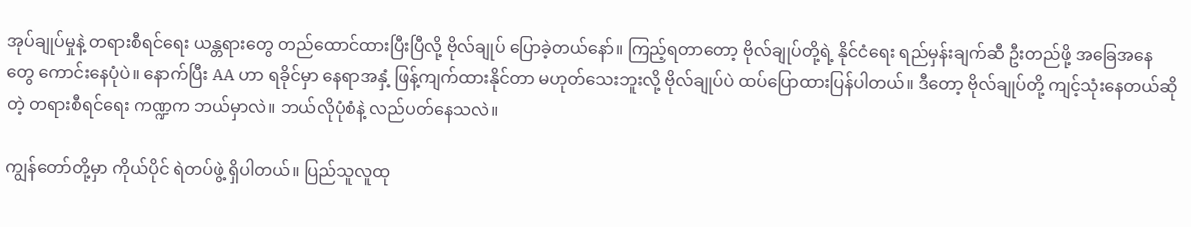အုပ်ချုပ်မှုနဲ့ တရားစီရင်ရေး ယန္တရားတွေ တည်ထောင်ထားပြီးပြီလို့ ဗိုလ်ချုပ် ပြောခဲ့တယ်နော်။ ကြည့်ရတာတော့ ဗိုလ်ချုပ်တို့ရဲ့ နိုင်ငံရေး ရည်မှန်းချက်ဆီ ဦးတည်ဖို့ အခြေအနေတွေ ကောင်းနေပုံပဲ။ နောက်ပြီး AA ဟာ ရခိုင်မှာ နေရာအနှံ့ ဖြန့်ကျက်ထားနိုင်တာ မဟုတ်သေးဘူးလို့ ဗိုလ်ချုပ်ပဲ ထပ်ပြောထားပြန်ပါတယ်။ ဒီတော့ ဗိုလ်ချုပ်တို့ ကျင့်သုံးနေတယ်ဆိုတဲ့ တရားစီရင်ရေး ကဏ္ဍက ဘယ်မှာလဲ။ ဘယ်လိုပုံစံနဲ့ လည်ပတ်နေသလဲ။

ကျွန်တော်တို့မှာ ကိုယ်ပိုင် ရဲတပ်ဖွဲ့ ရှိပါတယ်။ ပြည်သူလူထု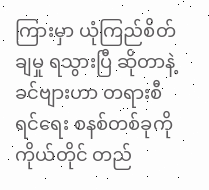ကြားမှာ ယုံကြည်စိတ်ချမှု ရသွားပြီ ဆိုတာနဲ့ ခင်ဗျားဟာ တရားစီရင်ရေး စနစ်တစ်ခုကို ကိုယ်တိုင် တည်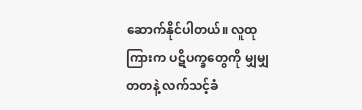ဆောက်နိုင်ပါတယ်။ လူထုကြားက ပဋိပက္ခတွေကို မျှမျှတတနဲ့ လက်သင့်ခံ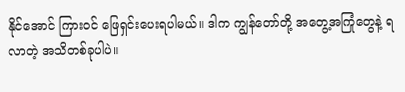နိုင်အောင် ကြားဝင် ဖြေရှင်းပေးရပါမယ်။ ဒါက ကျွန်တော်တို့ အတွေ့အကြုံတွေနဲ့ ရလာတဲ့ အသိတစ်ခုပါပဲ။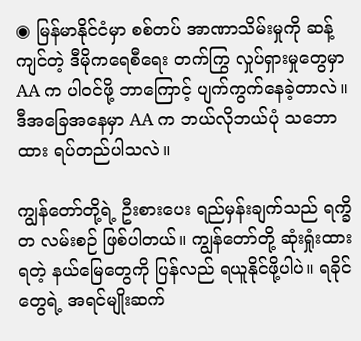◉ မြန်မာနိုင်ငံမှာ စစ်တပ် အာဏာသိမ်းမှုကို ဆန့်ကျင်တဲ့ ဒီမိုကရေစီရေး တက်ကြွ လှုပ်ရှားမှုတွေမှာ AA က ပါဝင်ဖို့ ဘာကြောင့် ပျက်ကွက်နေခဲ့တာလဲ။ ဒီအခြေအနေမှာ AA က ဘယ်လိုဘယ်ပုံ သဘောထား ရပ်တည်ပါသလဲ။

ကျွန်တော်တို့ရဲ့ ဦးစားပေး ရည်မှန်းချက်သည် ရက္ခိတ လမ်းစဉ် ဖြစ်ပါတယ်။ ကျွန်တော်တို့ ဆုံးရှုံးထားရတဲ့ နယ်မြေတွေကို ပြန်လည် ရယူနိုင်ဖို့ပါပဲ။ ရခိုင်တွေရဲ့ အရင်မျိုးဆက်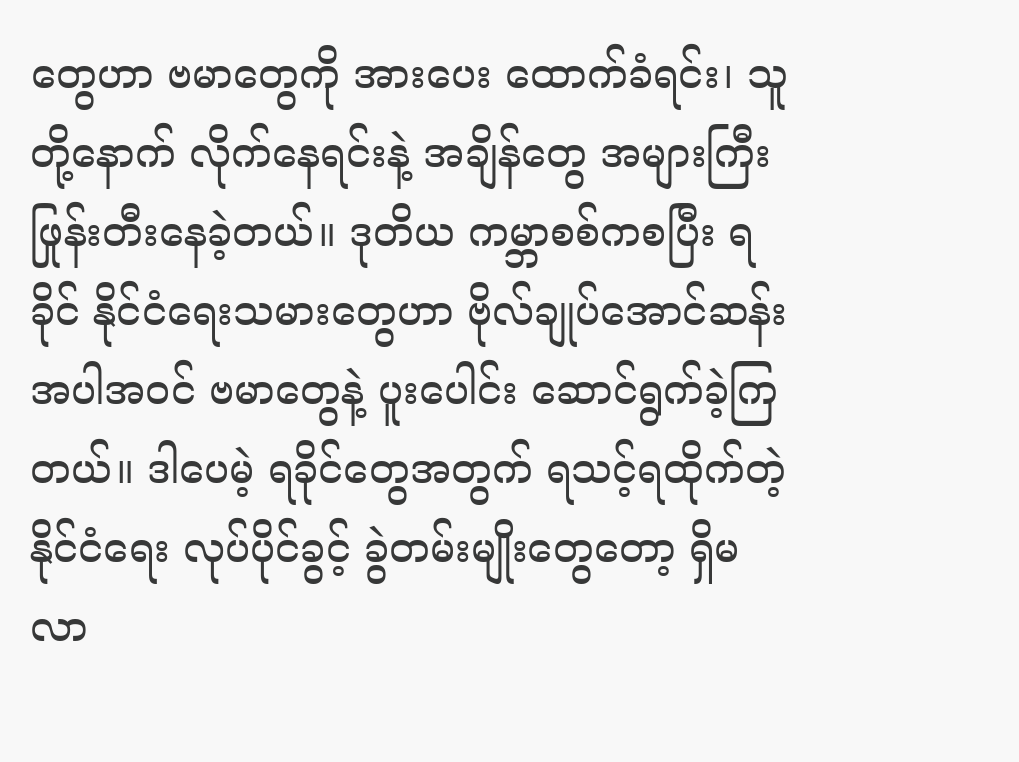တွေဟာ ဗမာတွေကို အားပေး ထောက်ခံရင်း၊ သူတို့နောက် လိုက်နေရင်းနဲ့ အချိန်တွေ အများကြီး ဖြုန်းတီးနေခဲ့တယ်။ ဒုတိယ ကမ္ဘာစစ်ကစပြီး ရခိုင် နိုင်ငံရေးသမားတွေဟာ ဗိုလ်ချုပ်အောင်ဆန်း အပါအဝင် ဗမာတွေနဲ့ ပူးပေါင်း ဆောင်ရွက်ခဲ့ကြတယ်။ ဒါပေမဲ့ ရခိုင်တွေအတွက် ရသင့်ရထိုက်တဲ့ နိုင်ငံရေး လုပ်ပိုင်ခွင့် ခွဲတမ်းမျိုးတွေတော့ ရှိမလာ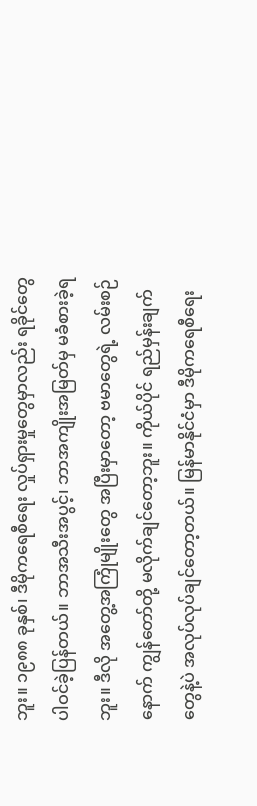ဘူး။ ၁၉၈၈ ခုနှစ်၊ ဒီမိုကရေစီရေး လှုပ်ရှားမှုတွေမှာလည်း ရခိုင်တွေ ပါဝင်ခဲ့ပြန်တယ်။ ဘာအသီးအပွင့်၊ ဘာအကျိုးအမြတ်မှ မခံစားခဲ့ရဘူး။ ဒီလို အတွေ့အကြုံမျိုးတွေ အပြီးမှာတော့ ဗမာတွေရဲ့ လမ်းစဉ်နောက် ကျွန်တော်တို့ မလိုက်ချင်တော့ဘူး။ ကိုယ်ပိုင် ရည်မှန်းချက်တွေနဲ့ပဲ အလုပ်လုပ်ချင်တော့တယ်။ မြန်မာနိုင်ငံမှာ ဒီမိုကရေစီရေး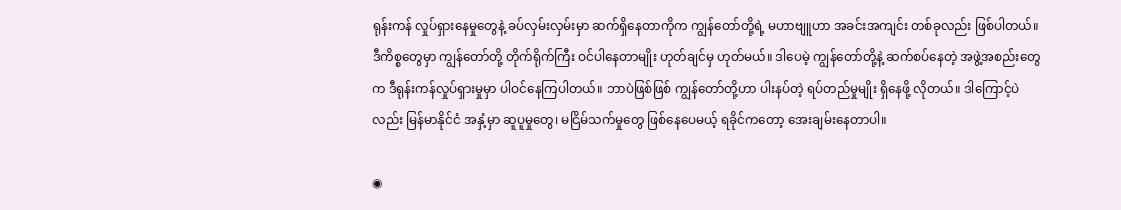ရုန်းကန် လှုပ်ရှားနေမှုတွေနဲ့ ခပ်လှမ်းလှမ်းမှာ ဆက်ရှိနေတာကိုက ကျွန်တော်တို့ရဲ့ မဟာဗျူဟာ အခင်းအကျင်း တစ်ခုလည်း ဖြစ်ပါတယ်။ ဒီကိစ္စတွေမှာ ကျွန်တော်တို့ တိုက်ရိုက်ကြီး ဝင်ပါနေတာမျိုး ဟုတ်ချင်မှ ဟုတ်မယ်။ ဒါပေမဲ့ ကျွန်တော်တို့နဲ့ ဆက်စပ်နေတဲ့ အဖွဲ့အစည်းတွေက ဒီရုန်းကန်လှုပ်ရှားမှုမှာ ပါဝင်နေကြပါတယ်။ ဘာပဲဖြစ်ဖြစ် ကျွန်တော်တို့ဟာ ပါးနပ်တဲ့ ရပ်တည်မှုမျိုး ရှိနေဖို့ လိုတယ်။ ဒါကြောင့်ပဲလည်း မြန်မာနိုင်ငံ အနှံ့မှာ ဆူပူမှုတွေ၊ မငြိမ်သက်မှုတွေ ဖြစ်နေပေမယ့် ရခိုင်ကတော့ အေးချမ်းနေတာပါ။

◉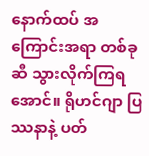နောက်ထပ် အကြောင်းအရာ တစ်ခုဆီ သွားလိုက်ကြရအောင်။ ရိုဟင်ဂျာ ပြဿနာနဲ့ ပတ်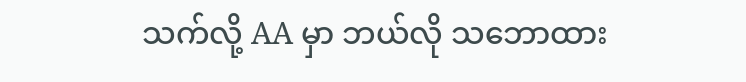သက်လို့ AA မှာ ဘယ်လို သဘောထား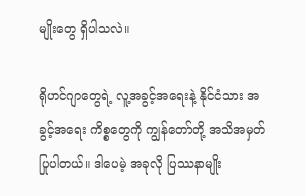မျိုးတွေ ရှိပါသလဲ။

ရိုဟင်ဂျာတွေရဲ့ လူ့အခွင့်အရေးနဲ့ နိုင်ငံသား အခွင့်အရေး ကိစ္စတွေကို ကျွန်တော်တို့ အသိအမှတ် ပြုပါတယ်။ ဒါပေမဲ့ အခုလို ပြဿနာမျိုး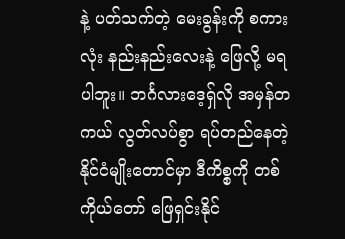နဲ့ ပတ်သက်တဲ့ မေးခွန်းကို စကားလုံး နည်းနည်းလေးနဲ့ ဖြေလို့ မရပါဘူး။ ဘင်္ဂလားဒေ့ရှ်လို အမှန်တကယ် လွတ်လပ်စွာ ရပ်တည်နေတဲ့ နိုင်ငံမျိုးတောင်မှာ ဒီကိစ္စကို တစ်ကိုယ်တော် ဖြေရှင်းနိုင်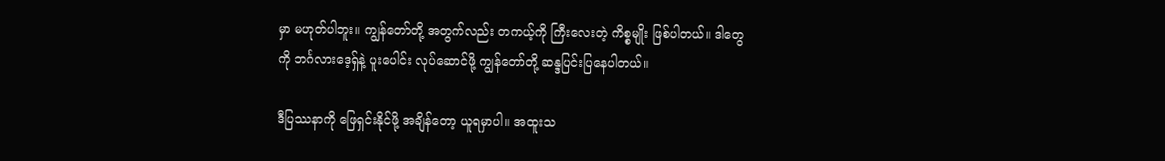မှာ မဟုတ်ပါဘူး။ ကျွန်တော်တို့ အတွက်လည်း တကယ့်ကို ကြီးလေးတဲ့ ကိစ္စမျိုး ဖြစ်ပါတယ်။ ဒါတွေကို ဘင်္ဂလားဒေ့ရှ်နဲ့ ပူးပေါင်း လုပ်ဆောင်ဖို့ ကျွန်တော်တို့ ဆန္ဒပြင်းပြနေပါတယ်။

ဒီပြဿနာကို ဖြေရှင်းနိုင်ဖို့ အချိန်တော့ ယူရမှာပါ။ အထူးသ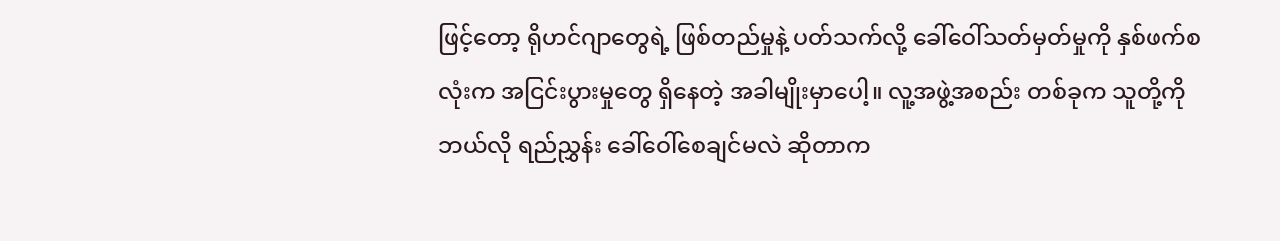ဖြင့်တော့ ရိုဟင်ဂျာတွေရဲ့ ဖြစ်တည်မှုနဲ့ ပတ်သက်လို့ ခေါ်ဝေါ်သတ်မှတ်မှုကို နှစ်ဖက်စလုံးက အငြင်းပွားမှုတွေ ရှိနေတဲ့ အခါမျိုးမှာပေါ့။ လူ့အဖွဲ့အစည်း တစ်ခုက သူတို့ကို ဘယ်လို ရည်ညွှန်း ခေါ်ဝေါ်စေချင်မလဲ ဆိုတာက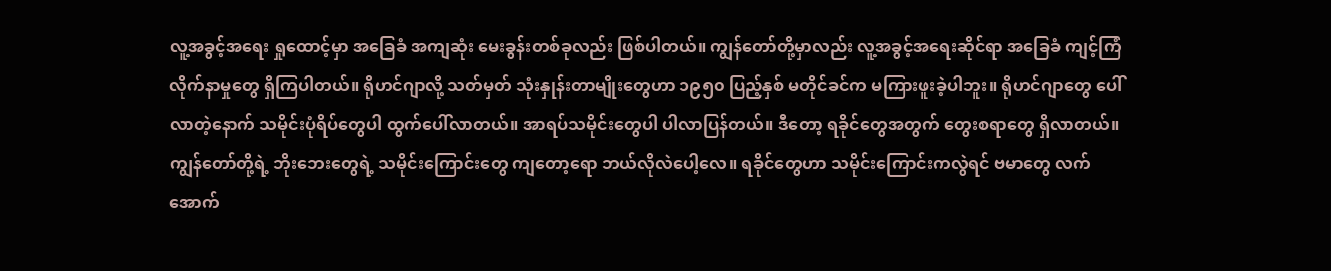လူ့အခွင့်အရေး ရှုထောင့်မှာ အခြေခံ အကျဆုံး မေးခွန်းတစ်ခုလည်း ဖြစ်ပါတယ်။ ကျွန်တော်တို့မှာလည်း လူ့အခွင့်အရေးဆိုင်ရာ အခြေခံ ကျင့်ကြံလိုက်နာမှုတွေ ရှိကြပါတယ်။ ရိုဟင်ဂျာလို့ သတ်မှတ် သုံးနှုန်းတာမျိုးတွေဟာ ၁၉၅၀ ပြည့်နှစ် မတိုင်ခင်က မကြားဖူးခဲ့ပါဘူး။ ရိုဟင်ဂျာတွေ ပေါ်လာတဲ့နောက် သမိုင်းပုံရိပ်တွေပါ ထွက်ပေါ်လာတယ်။ အာရပ်သမိုင်းတွေပါ ပါလာပြန်တယ်။ ဒီတော့ ရခိုင်တွေအတွက် တွေးစရာတွေ ရှိလာတယ်။ ကျွန်တော်တို့ရဲ့ ဘိုးဘေးတွေရဲ့ သမိုင်းကြောင်းတွေ ကျတော့ရော ဘယ်လိုလဲပေါ့လေ။ ရခိုင်တွေဟာ သမိုင်းကြောင်းကလွဲရင် ဗမာတွေ လက်အောက်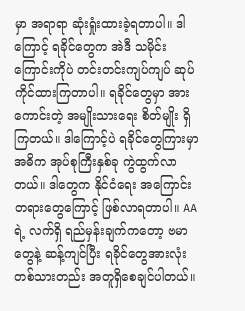မှာ အရာရာ ဆုံးရှုံးထားခဲ့ရတာပါ။ ဒါကြောင့် ရခိုင်တွေက အဲဒီ သမိုင်းကြောင်းကိုပဲ တင်းတင်းကျပ်ကျပ် ဆုပ်ကိုင်ထားကြတာပါ။ ရခိုင်တွေမှာ အားကောင်းတဲ့ အမျိုးသားရေး စိတ်မျိုး ရှိကြတယ်။ ဒါကြောင့်ပဲ ရခိုင်တွေကြားမှာ အဓိက အုပ်စုကြီးနှစ်ခု ကွဲထွက်လာတယ်။ ဒါတွေက နိုင်ငံရေး အကြောင်းတရားတွေကြောင့် ဖြစ်လာရတာပါ။ AA ရဲ့ လက်ရှိ ရည်မှန်းချက်ကတော့ ဗမာတွေနဲ့ ဆန့်ကျင်ပြီး ရခိုင်တွေအားလုံး တစ်သားတည်း အတူရှိစေချင်ပါတယ်။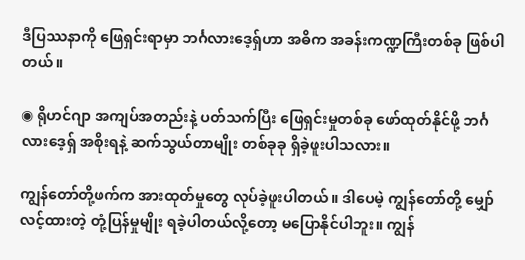ဒီပြဿနာကို ဖြေရှင်းရာမှာ ဘင်္ဂလားဒေ့ရှ်ဟာ အဓိက အခန်းကဏ္ဍကြီးတစ်ခု ဖြစ်ပါတယ်။

◉ ရိုဟင်ဂျာ အကျပ်အတည်းနဲ့ ပတ်သက်ပြီး ဖြေရှင်းမှုတစ်ခု ဖော်ထုတ်နိုင်ဖို့ ဘင်္ဂလားဒေ့ရှ် အစိုးရနဲ့ ဆက်သွယ်တာမျိုး တစ်ခုခု ရှိခဲ့ဖူးပါသလား။

ကျွန်တော်တို့ဖက်က အားထုတ်မှုတွေ လုပ်ခဲ့ဖူးပါတယ်။ ဒါပေမဲ့ ကျွန်တော်တို့ မျှော်လင့်ထားတဲ့ တုံ့ပြန်မှုမျိုး ရခဲ့ပါတယ်လို့တော့ မပြောနိုင်ပါဘူး။ ကျွန်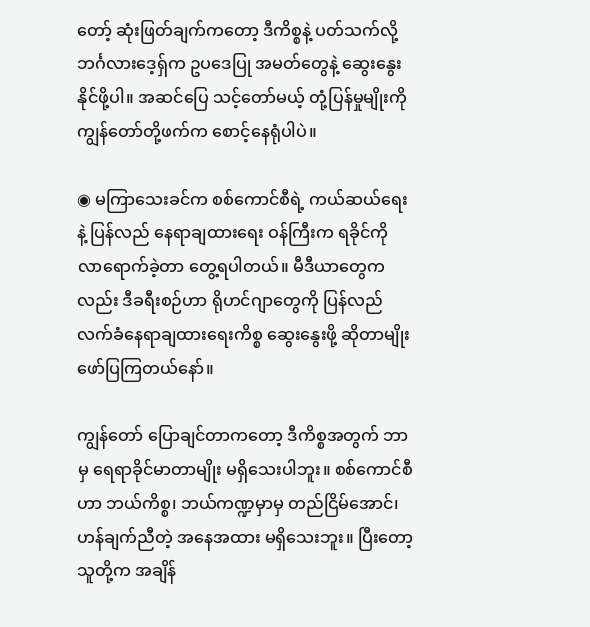တော့် ဆုံးဖြတ်ချက်ကတော့ ဒီကိစ္စနဲ့ ပတ်သက်လို့ ဘင်္ဂလားဒေ့ရှ်က ဥပဒေပြု အမတ်တွေနဲ့ ဆွေးနွေးနိုင်ဖို့ပါ။ အဆင်ပြေ သင့်တော်မယ့် တုံ့ပြန်မှုမျိုးကို ကျွန်တော်တို့ဖက်က စောင့်နေရုံပါပဲ။

◉ မကြာသေးခင်က စစ်ကောင်စီရဲ့ ကယ်ဆယ်ရေးနဲ့ ပြန်လည် နေရာချထားရေး ဝန်ကြီးက ရခိုင်ကို လာရောက်ခဲ့တာ တွေ့ရပါတယ်။ မီဒီယာတွေကလည်း ဒီခရီးစဉ်ဟာ ရိုဟင်ဂျာတွေကို ပြန်လည် လက်ခံနေရာချထားရေးကိစ္စ ဆွေးနွေးဖို့ ဆိုတာမျိုး ဖော်ပြကြတယ်နော်။

ကျွန်တော် ပြောချင်တာကတော့ ဒီကိစ္စအတွက် ဘာမှ ရေရာခိုင်မာတာမျိုး မရှိသေးပါဘူး။ စစ်ကောင်စီဟာ ဘယ်ကိစ္စ၊ ဘယ်ကဏ္ဍမှာမှ တည်ငြိမ်အောင်၊ ဟန်ချက်ညီတဲ့ အနေအထား မရှိသေးဘူး။ ပြီးတော့ သူတို့က အချိန်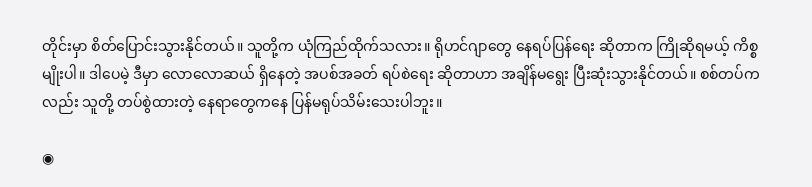တိုင်းမှာ စိတ်ပြောင်းသွားနိုင်တယ်။ သူတို့က ယုံကြည်ထိုက်သလား။ ရိုဟင်ဂျာတွေ နေရပ်ပြန်ရေး ဆိုတာက ကြိုဆိုရမယ့် ကိစ္စမျိုးပါ။ ဒါပေမဲ့ ဒီမှာ လောလောဆယ် ရှိနေတဲ့ အပစ်အခတ် ရပ်စဲရေး ဆိုတာဟာ အချိန်မရွေး ပြီးဆုံးသွားနိုင်တယ်။ စစ်တပ်ကလည်း သူတို့ တပ်စွဲထားတဲ့ နေရာတွေကနေ ပြန်မရုပ်သိမ်းသေးပါဘူး။

◉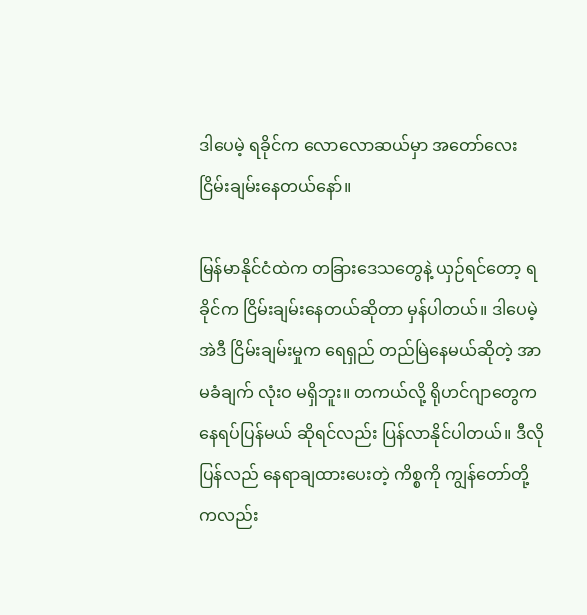ဒါပေမဲ့ ရခိုင်က လောလောဆယ်မှာ အတော်လေး ငြိမ်းချမ်းနေတယ်နော်။

မြန်မာနိုင်ငံထဲက တခြားဒေသတွေနဲ့ ယှဉ်ရင်တော့ ရခိုင်က ငြိမ်းချမ်းနေတယ်ဆိုတာ မှန်ပါတယ်။ ဒါပေမဲ့ အဲဒီ ငြိမ်းချမ်းမှုက ရေရှည် တည်မြဲနေမယ်ဆိုတဲ့ အာမခံချက် လုံးဝ မရှိဘူး။ တကယ်လို့ ရိုဟင်ဂျာတွေက နေရပ်ပြန်မယ် ဆိုရင်လည်း ပြန်လာနိုင်ပါတယ်။ ဒီလို ပြန်လည် နေရာချထားပေးတဲ့ ကိစ္စကို ကျွန်တော်တို့ကလည်း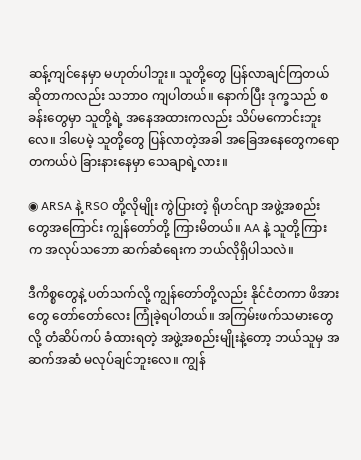ဆန့်ကျင်နေမှာ မဟုတ်ပါဘူး။ သူတို့တွေ ပြန်လာချင်ကြတယ် ဆိုတာကလည်း သဘာဝ ကျပါတယ်။ နောက်ပြီး ဒုက္ခသည် စခန်းတွေမှာ သူတို့ရဲ့ အနေအထားကလည်း သိပ်မကောင်းဘူးလေ။ ဒါပေမဲ့ သူတို့တွေ ပြန်လာတဲ့အခါ အခြေအနေတွေကရော တကယ်ပဲ ခြားနားနေမှာ သေချာရဲ့လား။

◉ ARSA နဲ့ RSO တို့လိုမျိုး ကွဲပြားတဲ့ ရိုဟင်ဂျာ အဖွဲ့အစည်းတွေအကြောင်း ကျွန်တော်တို့ ကြားမိတယ်။ AA နဲ့ သူတို့ကြားက အလုပ်သဘော ဆက်ဆံရေးက ဘယ်လိုရှိပါသလဲ။

ဒီကိစ္စတွေနဲ့ ပတ်သက်လို့ ကျွန်တော်တို့လည်း နိုင်ငံတကာ ဖိအားတွေ တော်တော်လေး ကြုံခဲ့ရပါတယ်။ အကြမ်းဖက်သမားတွေလို့ တံဆိပ်ကပ် ခံထားရတဲ့ အဖွဲ့အစည်းမျိုးနဲ့တော့ ဘယ်သူမှ အဆက်အဆံ မလုပ်ချင်ဘူးလေ။ ကျွန်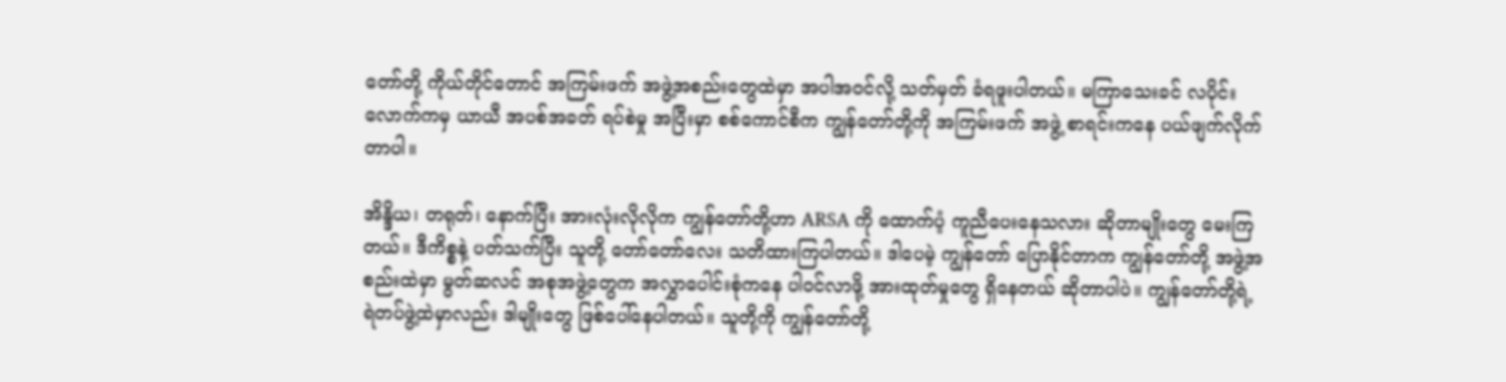တော်တို့ ကိုယ်တိုင်တောင် အကြမ်းဖက် အဖွဲ့အစည်းတွေထဲမှာ အပါအဝင်လို့ သတ်မှတ် ခံရဖူးပါတယ်။ မကြာသေးခင် လပိုင်းလောက်ကမှ ယာယီ အပစ်အခတ် ရပ်စဲမှု အပြီးမှာ စစ်ကောင်စီက ကျွန်တော်တို့ကို အကြမ်းဖက် အဖွဲ့ စာရင်းကနေ ပယ်ဖျက်လိုက်တာပါ။

အိန္ဒိယ၊ တရုတ်၊ နောက်ပြီး အားလုံးလိုလိုက ကျွန်တော်တို့ဟာ ARSA ကို ထောက်ပံ့ ကူညီပေးနေသလား ဆိုတာမျိုးတွေ မေးကြတယ်။ ဒီကိစ္စနဲ့ ပတ်သက်ပြီး သူတို့ တော်တော်လေး သတိထားကြပါတယ်။ ဒါပေမဲ့ ကျွန်တော် ပြောနိုင်တာက ကျွန်တော်တို့ အဖွဲ့အစည်းထဲမှာ မွတ်ဆလင် အစုအဖွဲ့တွေက အလွှာပေါင်းစုံကနေ ပါဝင်လာဖို့ အားထုတ်မှုတွေ ရှိနေတယ် ဆိုတာပါပဲ။ ကျွန်တော်တို့ရဲ့ ရဲတပ်ဖွဲ့ထဲမှာလည်း ဒါမျိုးတွေ ဖြစ်ပေါ်နေပါတယ်။ သူတို့ကို ကျွန်တော်တို့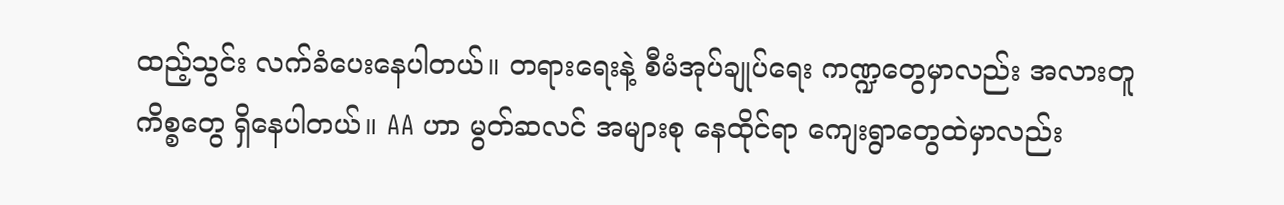ထည့်သွင်း လက်ခံပေးနေပါတယ်။ တရားရေးနဲ့ စီမံအုပ်ချုပ်ရေး ကဏ္ဍတွေမှာလည်း အလားတူ ကိစ္စတွေ ရှိနေပါတယ်။ AA ဟာ မွတ်ဆလင် အများစု နေထိုင်ရာ ကျေးရွာတွေထဲမှာလည်း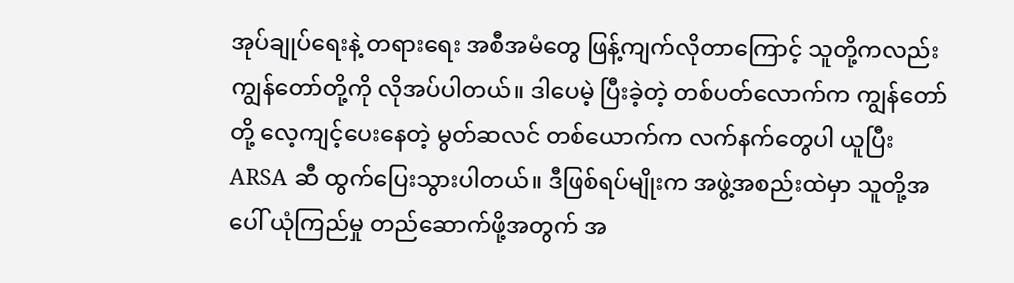အုပ်ချုပ်ရေးနဲ့ တရားရေး အစီအမံတွေ ဖြန့်ကျက်လိုတာကြောင့် သူတို့ကလည်း ကျွန်တော်တို့ကို လိုအပ်ပါတယ်။ ဒါပေမဲ့ ပြီးခဲ့တဲ့ တစ်ပတ်လောက်က ကျွန်တော်တို့ လေ့ကျင့်ပေးနေတဲ့ မွတ်ဆလင် တစ်ယောက်က လက်နက်တွေပါ ယူပြီး ARSA ဆီ ထွက်ပြေးသွားပါတယ်။ ဒီဖြစ်ရပ်မျိုးက အဖွဲ့အစည်းထဲမှာ သူတို့အပေါ် ယုံကြည်မှု တည်ဆောက်ဖို့အတွက် အ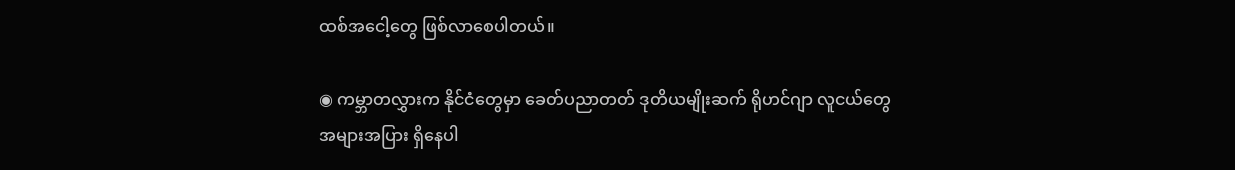ထစ်အငေါ့တွေ ဖြစ်လာစေပါတယ်။

◉ ကမ္ဘာတလွှားက နိုင်ငံတွေမှာ ခေတ်ပညာတတ် ဒုတိယမျိုးဆက် ရိုဟင်ဂျာ လူငယ်တွေ အများအပြား ရှိနေပါ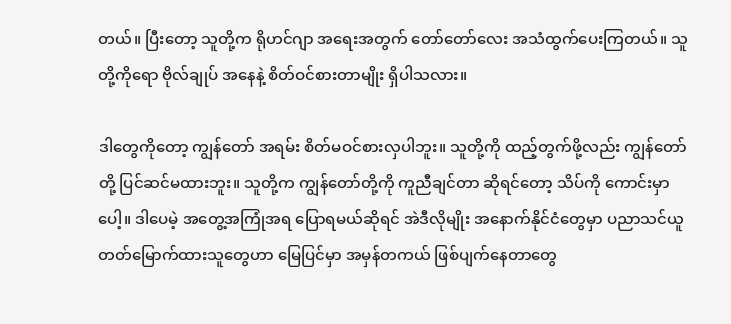တယ်။ ပြီးတော့ သူတို့က ရိုဟင်ဂျာ အရေးအတွက် တော်တော်လေး အသံထွက်ပေးကြတယ်။ သူတို့ကိုရော ဗိုလ်ချုပ် အနေနဲ့ စိတ်ဝင်စားတာမျိုး ရှိပါသလား။

ဒါတွေကိုတော့ ကျွန်တော် အရမ်း စိတ်မဝင်စားလှပါဘူး။ သူတို့ကို ထည့်တွက်ဖို့လည်း ကျွန်တော်တို့ ပြင်ဆင်မထားဘူး။ သူတို့က ကျွန်တော်တို့ကို ကူညီချင်တာ ဆိုရင်တော့ သိပ်ကို ကောင်းမှာပေါ့။ ဒါပေမဲ့ အတွေ့အကြုံအရ ပြောရမယ်ဆိုရင် အဲဒီလိုမျိုး အနောက်နိုင်ငံတွေမှာ ပညာသင်ယူ တတ်မြောက်ထားသူတွေဟာ မြေပြင်မှာ အမှန်တကယ် ဖြစ်ပျက်နေတာတွေ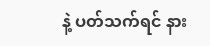နဲ့ ပတ်သက်ရင် နား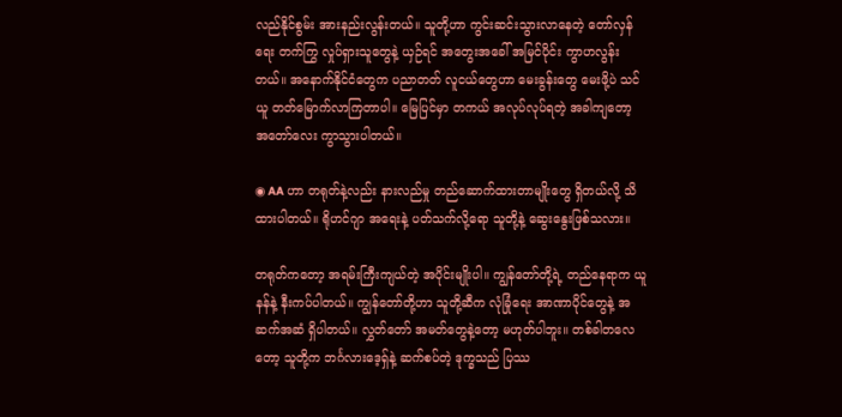လည်နိုင်စွမ်း အားနည်းလွန်းတယ်။ သူတို့ဟာ ကွင်းဆင်းသွားလာနေတဲ့ တော်လှန်ရေး တက်ကြွ လှုပ်ရှားသူတွေနဲ့ ယှဉ်ရင် အတွေးအခေါ် အမြင်ပိုင်း ကွာဟလွန်းတယ်။ အနောက်နိုင်ငံတွေက ပညာတတ် လူငယ်တွေဟာ မေးခွန်းတွေ မေးဖို့ပဲ သင်ယူ တတ်မြောက်လာကြတာပါ။ မြေပြင်မှာ တကယ် အလုပ်လုပ်ရတဲ့ အခါကျတော့ အတော်လေး ကွာသွားပါတယ်။

◉ AA ဟာ တရုတ်နဲ့လည်း နားလည်မှု တည်ဆောက်ထားတာမျိုးတွေ ရှိတယ်လို့ သိထားပါတယ်။ ရိုဟင်ဂျာ အရေးနဲ့ ပတ်သက်လို့ရော သူတို့နဲ့ ဆွေးနွေးဖြစ်သလား။

တရုတ်ကတော့ အရမ်းကြီးကျယ်တဲ့ အပိုင်းမျိုးပါ။ ကျွန်တော်တို့ရဲ့ တည်နေရာက ယူနန်နဲ့ နီးကပ်ပါတယ်။ ကျွန်တော်တို့ဟာ သူတို့ဆီက လုံခြုံရေး အာဏာပိုင်တွေနဲ့ အဆက်အဆံ ရှိပါတယ်။ လွှတ်တော် အမတ်တွေနဲ့တော့ မဟုတ်ပါဘူး။ တစ်ခါတလေတော့ သူတို့က ဘင်္ဂလားဒေ့ရှ်နဲ့ ဆက်စပ်တဲ့ ဒုက္ခသည် ပြဿ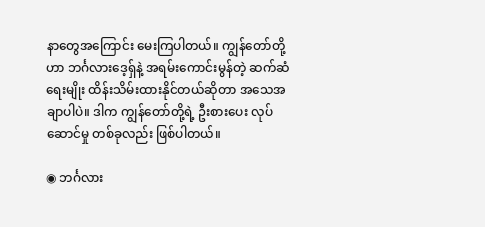နာတွေအကြောင်း မေးကြပါတယ်။ ကျွန်တော်တို့ဟာ ဘင်္ဂလားဒေ့ရှ်နဲ့ အရမ်းကောင်းမွန်တဲ့ ဆက်ဆံရေးမျိုး ထိန်းသိမ်းထားနိုင်တယ်ဆိုတာ အသေအချာပါပဲ။ ဒါက ကျွန်တော်တို့ရဲ့ ဦးစားပေး လုပ်ဆောင်မှု တစ်ခုလည်း ဖြစ်ပါတယ်။

◉ ဘင်္ဂလား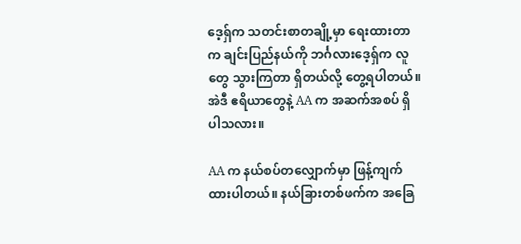ဒေ့ရှ်က သတင်းစာတချို့မှာ ရေးထားတာက ချင်းပြည်နယ်ကို ဘင်္ဂလားဒေ့ရှ်က လူတွေ သွားကြတာ ရှိတယ်လို့ တွေ့ရပါတယ်။ အဲဒီ ဧရိယာတွေနဲ့ AA က အဆက်အစပ် ရှိပါသလား။

AA က နယ်စပ်တလျှောက်မှာ ဖြန့်ကျက်ထားပါတယ်။ နယ်ခြားတစ်ဖက်က အခြေ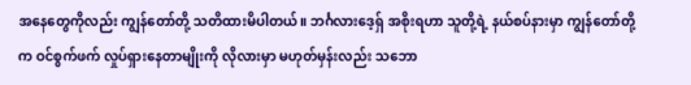အနေတွေကိုလည်း ကျွန်တော်တို့ သတိထားမိပါတယ်။ ဘင်္ဂလားဒေ့ရှ် အစိုးရဟာ သူတို့ရဲ့ နယ်စပ်နားမှာ ကျွန်တော်တို့က ဝင်စွက်ဖက် လှုပ်ရှားနေတာမျိုးကို လိုလားမှာ မဟုတ်မှန်းလည်း သဘော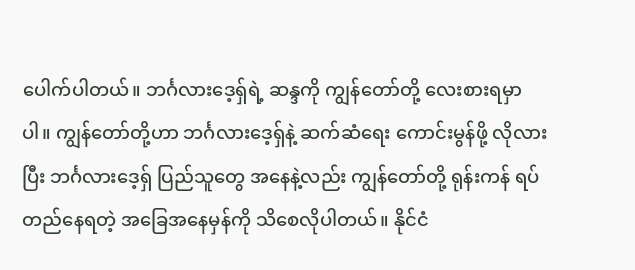ပေါက်ပါတယ်။ ဘင်္ဂလားဒေ့ရှ်ရဲ့ ဆန္ဒကို ကျွန်တော်တို့ လေးစားရမှာပါ။ ကျွန်တော်တို့ဟာ ဘင်္ဂလားဒေ့ရှ်နဲ့ ဆက်ဆံရေး ကောင်းမွန်ဖို့ လိုလားပြီး ဘင်္ဂလားဒေ့ရှ် ပြည်သူတွေ အနေနဲ့လည်း ကျွန်တော်တို့ ရုန်းကန် ရပ်တည်နေရတဲ့ အခြေအနေမှန်ကို သိစေလိုပါတယ်။ နိုင်ငံ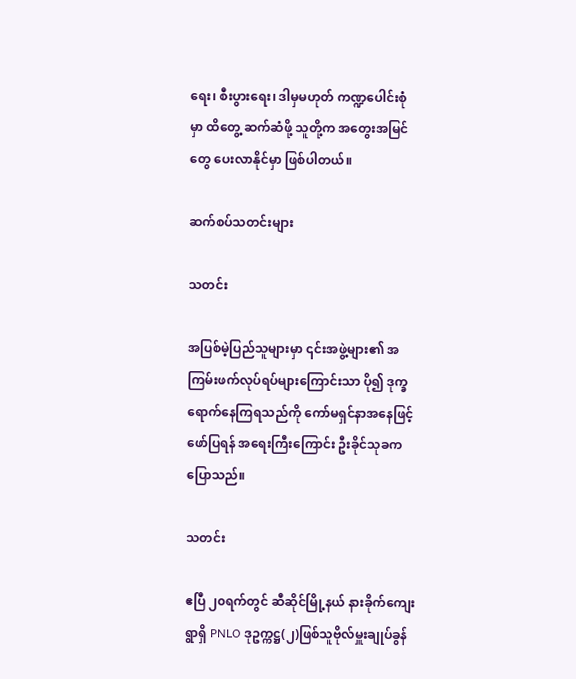ရေး၊ စီးပွားရေး၊ ဒါမှမဟုတ် ကဏ္ဍပေါင်းစုံမှာ ထိတွေ့ ဆက်ဆံဖို့ သူတို့က အတွေးအမြင်တွေ ပေးလာနိုင်မှာ ဖြစ်ပါတယ်။

ဆက်စပ်သတင်းများ

သတင်း

အပြစ်မဲ့ပြည်သူများမှာ ၎င်းအဖွဲ့များ၏ အကြမ်းဖက်လုပ်ရပ်များကြောင်းသာ ပို၍ ဒုက္ခရောက်နေကြရသည်ကို ကော်မရှင်နာအနေဖြင့် ဖော်ပြရန် အရေးကြီးကြောင်း ဦးခိုင်သုခက ပြောသည်။

သတင်း

ဧပြီ ၂၀ရက်တွင် ဆီဆိုင်မြို့နယ် နားခိုက်ကျေးရွာရှိ PNLO ဒုဥက္ကဋ္ဌ(၂)ဖြစ်သူဗိုလ်မှူးချုပ်ခွန်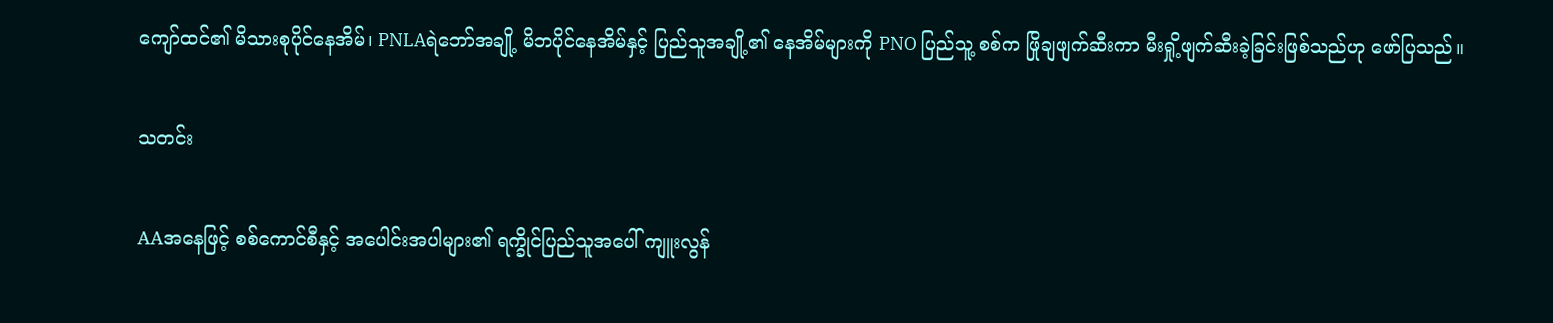ကျော်ထင်၏ မိသားစုပိုင်နေအိမ်၊ PNLAရဲဘော်အချို့ မိဘပိုင်နေအိမ်နှင့် ပြည်သူအချို့၏ နေအိမ်များကို PNO ပြည်သူ့ စစ်က ဖြိုချဖျက်ဆီးကာ မီးရှို့ဖျက်ဆီးခဲ့ခြင်းဖြစ်သည်ဟု ဖော်ပြသည်။

သတင်း

AAအနေဖြင့် စစ်ကောင်စီနှင့် အပေါင်းအပါများ၏ ရက္ခိုင်ပြည်သူအပေါ် ကျူးလွန်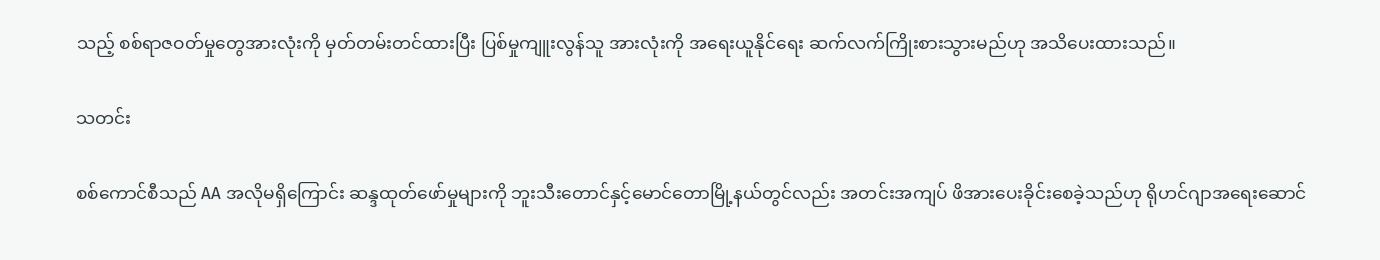သည့် စစ်ရာဇဝတ်မှုတွေအားလုံးကို မှတ်တမ်းတင်ထားပြီး ပြစ်မှုကျူးလွန်သူ အားလုံးကို အရေးယူနိုင်ရေး ဆက်လက်ကြိုးစားသွားမည်ဟု အသိပေးထားသည်။

သတင်း

စစ်ကောင်စီသည် AA အလိုမရှိကြောင်း ဆန္ဒထုတ်ဖော်မှုများကို ဘူးသီးတောင်နှင့်မောင်တောမြို့နယ်တွင်လည်း အတင်းအကျပ် ဖိအားပေးခိုင်းစေခဲ့သည်ဟု ရိုဟင်ဂျာအရေးဆောင်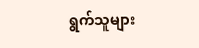ရွက်သူများ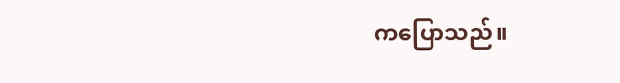ကပြောသည်။